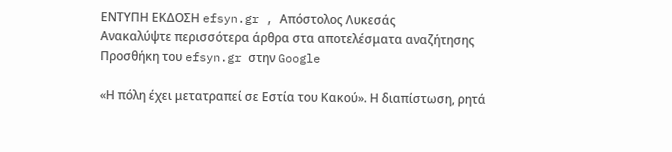ΕΝΤΥΠΗ ΕΚΔΟΣΗ efsyn.gr , Απόστολος Λυκεσάς
Ανακαλύψτε περισσότερα άρθρα στα αποτελέσματα αναζήτησης
Προσθήκη του efsyn.gr στην Google

«Η πόλη έχει μετατραπεί σε Εστία του Κακού». Η διαπίστωση, ρητά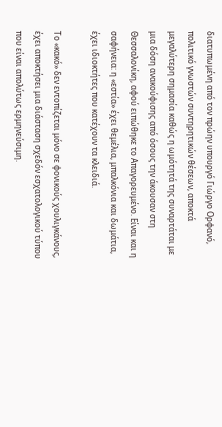διατυπωμένη από τον πρώην υπουργό Γιώργο Ορφανό, πολιτικό γνωστών συντηρητικών θέσεων, αποκτά μεγαλύτερη σημασία καθώς η ωμότητά της συναρτάται με μια δόση ανακούφισης από όσους την άκουσαν στη Θεσσαλονίκη, αφού ειπώθηκε το Απαγορευμένο. Είναι και η σαφήνεια: η «εστία» έχει θεμέλια, μπαλκόνια και δωμάτια, έχει ιδιοκτήτες που κατέχουν τα κλειδιά.

Το «κακό» δεν εντοπίζεται μόνο σε φονικούς χουλιγκάνους, έχει αποκτήσει μια διάσταση σχεδόν εσχατολογικού τύπου που είναι απολύτως ερμηνεύσιμη.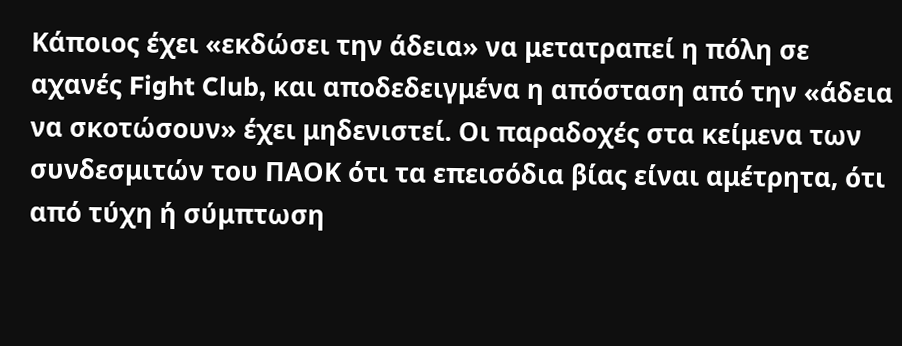Κάποιος έχει «εκδώσει την άδεια» να μετατραπεί η πόλη σε αχανές Fight Club, και αποδεδειγμένα η απόσταση από την «άδεια να σκοτώσουν» έχει μηδενιστεί. Οι παραδοχές στα κείμενα των συνδεσμιτών του ΠΑΟΚ ότι τα επεισόδια βίας είναι αμέτρητα, ότι από τύχη ή σύμπτωση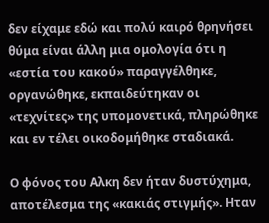δεν είχαμε εδώ και πολύ καιρό θρηνήσει θύμα είναι άλλη μια ομολογία ότι η «εστία του κακού» παραγγέλθηκε, οργανώθηκε, εκπαιδεύτηκαν οι «τεχνίτες» της υπομονετικά, πληρώθηκε και εν τέλει οικοδομήθηκε σταδιακά.

Ο φόνος του Αλκη δεν ήταν δυστύχημα, αποτέλεσμα της «κακιάς στιγμής». Ηταν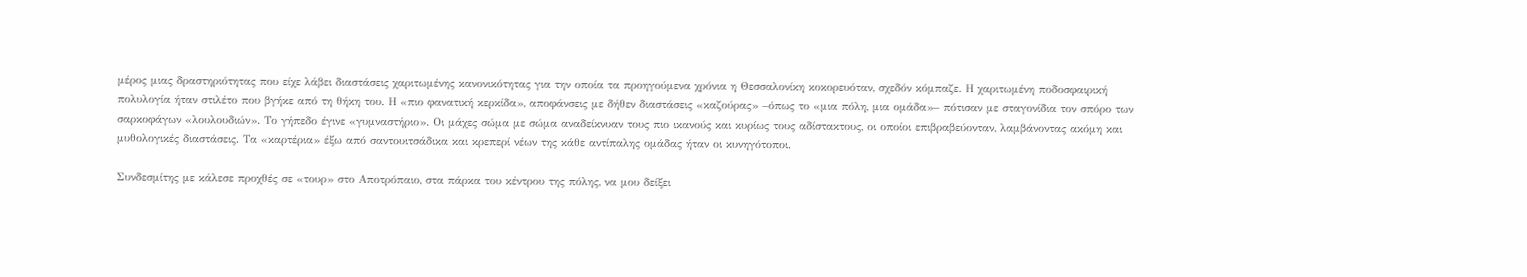μέρος μιας δραστηριότητας που είχε λάβει διαστάσεις χαριτωμένης κανονικότητας για την οποία τα προηγούμενα χρόνια η Θεσσαλονίκη κοκορευόταν, σχεδόν κόμπαζε. Η χαριτωμένη ποδοσφαιρική πολυλογία ήταν στιλέτο που βγήκε από τη θήκη του. Η «πιο φανατική κερκίδα», αποφάνσεις με δήθεν διαστάσεις «καζούρας» –όπως το «μια πόλη, μια ομάδα»– πότισαν με σταγονίδια τον σπόρο των σαρκοφάγων «λουλουδιών». Το γήπεδο έγινε «γυμναστήριο». Οι μάχες σώμα με σώμα αναδείκνυαν τους πιο ικανούς και κυρίως τους αδίστακτους, οι οποίοι επιβραβεύονταν, λαμβάνοντας ακόμη και μυθολογικές διαστάσεις. Τα «καρτέρια» έξω από σαντουιτσάδικα και κρεπερί νέων της κάθε αντίπαλης ομάδας ήταν οι κυνηγότοποι.

Συνδεσμίτης με κάλεσε προχθές σε «τουρ» στο Αποτρόπαιο, στα πάρκα του κέντρου της πόλης, να μου δείξει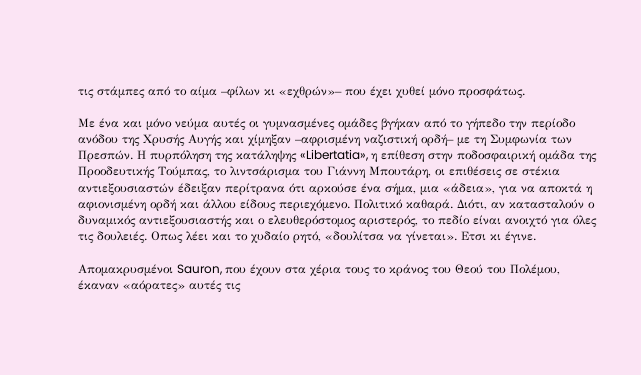τις στάμπες από το αίμα –φίλων κι «εχθρών»– που έχει χυθεί μόνο προσφάτως.

Με ένα και μόνο νεύμα αυτές οι γυμνασμένες ομάδες βγήκαν από το γήπεδο την περίοδο ανόδου της Χρυσής Αυγής και χίμηξαν –αφρισμένη ναζιστική ορδή– με τη Συμφωνία των Πρεσπών. Η πυρπόληση της κατάληψης «Libertatia», η επίθεση στην ποδοσφαιρική ομάδα της Προοδευτικής Τούμπας, το λιντσάρισμα του Γιάννη Μπουτάρη, οι επιθέσεις σε στέκια αντιεξουσιαστών έδειξαν περίτρανα ότι αρκούσε ένα σήμα, μια «άδεια», για να αποκτά η αφιονισμένη ορδή και άλλου είδους περιεχόμενο. Πολιτικό καθαρά. Διότι, αν κατασταλούν ο δυναμικός αντιεξουσιαστής και ο ελευθερόστομος αριστερός, το πεδίο είναι ανοιχτό για όλες τις δουλειές. Οπως λέει και το χυδαίο ρητό, «δουλίτσα να γίνεται». Ετσι κι έγινε.

Απομακρυσμένοι Sauron, που έχουν στα χέρια τους το κράνος του Θεού του Πολέμου, έκαναν «αόρατες» αυτές τις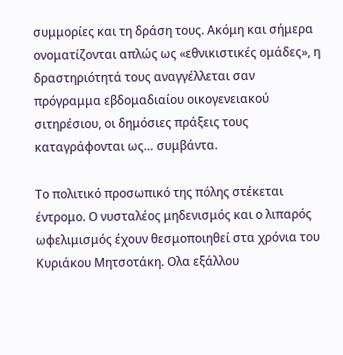συμμορίες και τη δράση τους. Ακόμη και σήμερα ονοματίζονται απλώς ως «εθνικιστικές ομάδες», η δραστηριότητά τους αναγγέλλεται σαν πρόγραμμα εβδομαδιαίου οικογενειακού σιτηρέσιου, οι δημόσιες πράξεις τους καταγράφονται ως… συμβάντα.

Το πολιτικό προσωπικό της πόλης στέκεται έντρομο. Ο νυσταλέος μηδενισμός και ο λιπαρός ωφελιμισμός έχουν θεσμοποιηθεί στα χρόνια του Κυριάκου Μητσοτάκη. Ολα εξάλλου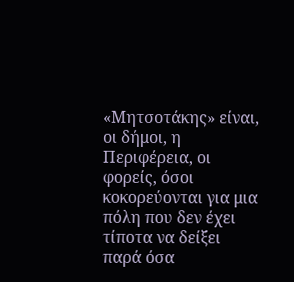«Μητσοτάκης» είναι, οι δήμοι, η Περιφέρεια, οι φορείς, όσοι κοκορεύονται για μια πόλη που δεν έχει τίποτα να δείξει παρά όσα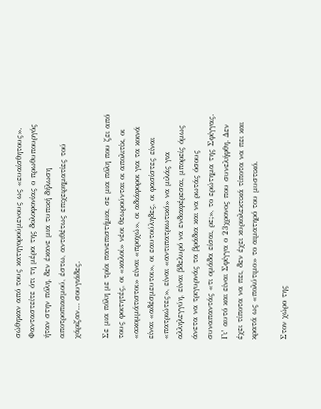σώθηκαν από τους κατηγορούμενους ως «ευαίσθητους». Φανταστείτε ότι τη μέρα της δολοφονίας ο πρωθυπουργός ήταν στην πόλη, δεν έκανε μια τυπική δήλωση αποτροπιασμού, έστω, αντιθέτως επιχειρηματίες τού χάριζαν… σουγιάδες.

Σε μια πόλη με τρία πανεπιστήμια, σε μια πόλη που ζει από τους φοιτητές, οι «καλοί» νέοι θεωρούνται οι απολιτίκ, οι «ακομμάτιστοι» είναι «προχώ», οι αδιάφοροι για τα κοινά είναι «αδέσμευτοι», οι εαυτούληδες, οι φασίστες είναι «πατριώτες», είναι «αντιπατριωτικό» να μιλάς για αλληλεγγύη, είναι βδελυρό να ενδιαφέρεσαι, μπορείς όμως άνετα να τριγυρνάς τα βράδια και να ρωτάς όσους συναπαντάς «τι ομάδα είσαι, ρε;», το ερώτημα της Σφίγγας. Γι’ αυτό και είναι Σφίγγα ο 23χρονος που συνελήφθη. Δεν έχει τίποτα να πει, δεν έχει κυριολεκτικά τίποτα να πει και κρατά ως «πολύτιμο» το αιματηρό του μυστικό.

Στον χώρο της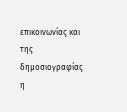επικοινωνίας και της δημοσιογραφίας η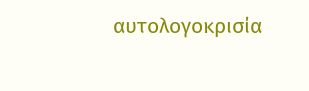αυτολογοκρισία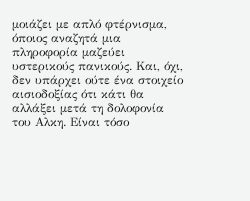μοιάζει με απλό φτέρνισμα, όποιος αναζητά μια πληροφορία μαζεύει υστερικούς πανικούς. Και, όχι, δεν υπάρχει ούτε ένα στοιχείο αισιοδοξίας ότι κάτι θα αλλάξει μετά τη δολοφονία του Αλκη. Είναι τόσο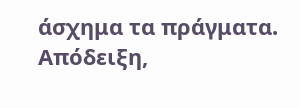άσχημα τα πράγματα. Απόδειξη,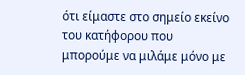ότι είμαστε στο σημείο εκείνο του κατήφορου που μπορούμε να μιλάμε μόνο με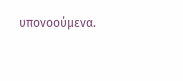υπονοούμενα.